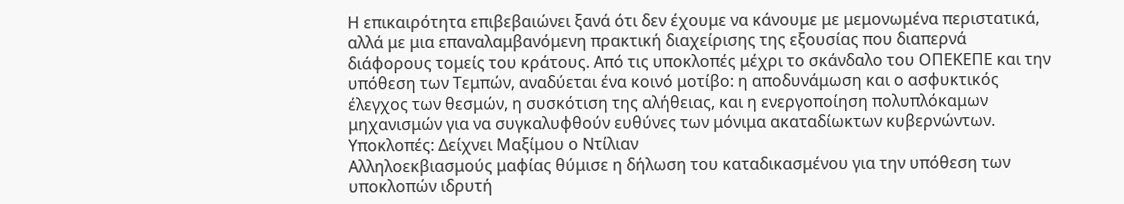Η επικαιρότητα επιβεβαιώνει ξανά ότι δεν έχουμε να κάνουμε με μεμονωμένα περιστατικά, αλλά με μια επαναλαμβανόμενη πρακτική διαχείρισης της εξουσίας που διαπερνά διάφορους τομείς του κράτους. Από τις υποκλοπές μέχρι το σκάνδαλο του ΟΠΕΚΕΠΕ και την υπόθεση των Τεμπών, αναδύεται ένα κοινό μοτίβο: η αποδυνάμωση και ο ασφυκτικός έλεγχος των θεσμών, η συσκότιση της αλήθειας, και η ενεργοποίηση πολυπλόκαμων μηχανισμών για να συγκαλυφθούν ευθύνες των μόνιμα ακαταδίωκτων κυβερνώντων.
Υποκλοπές: Δείχνει Μαξίμου ο Ντίλιαν
Αλληλοεκβιασμούς μαφίας θύμισε η δήλωση του καταδικασμένου για την υπόθεση των υποκλοπών ιδρυτή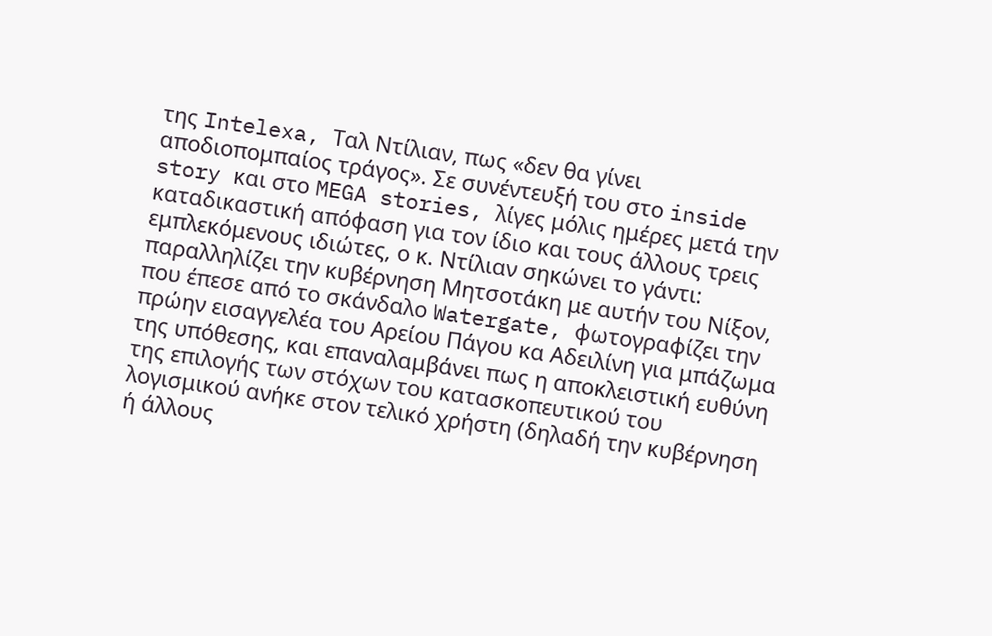της Intelexa, Ταλ Ντίλιαν, πως «δεν θα γίνει αποδιοπομπαίος τράγος». Σε συνέντευξή του στο inside story και στο MEGA stories, λίγες μόλις ημέρες μετά την καταδικαστική απόφαση για τον ίδιο και τους άλλους τρεις εμπλεκόμενους ιδιώτες, ο κ. Ντίλιαν σηκώνει το γάντι: παραλληλίζει την κυβέρνηση Μητσοτάκη με αυτήν του Νίξον, που έπεσε από το σκάνδαλο Watergate, φωτογραφίζει την πρώην εισαγγελέα του Αρείου Πάγου κα Αδειλίνη για μπάζωμα της υπόθεσης, και επαναλαμβάνει πως η αποκλειστική ευθύνη της επιλογής των στόχων του κατασκοπευτικού του λογισμικού ανήκε στον τελικό χρήστη (δηλαδή την κυβέρνηση ή άλλους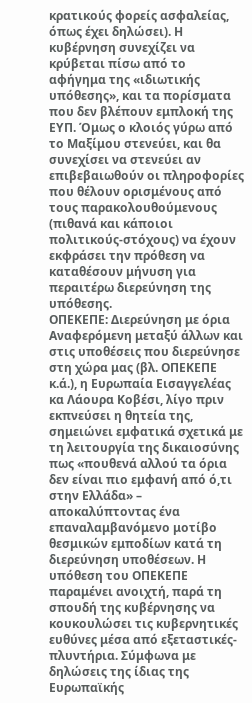κρατικούς φορείς ασφαλείας, όπως έχει δηλώσει). Η κυβέρνηση συνεχίζει να κρύβεται πίσω από το αφήγημα της «ιδιωτικής υπόθεσης», και τα πορίσματα που δεν βλέπουν εμπλοκή της ΕΥΠ. Όμως ο κλοιός γύρω από το Μαξίμου στενεύει, και θα συνεχίσει να στενεύει αν επιβεβαιωθούν οι πληροφορίες που θέλουν ορισμένους από τους παρακολουθούμενους (πιθανά και κάποιοι πολιτικούς-στόχους) να έχουν εκφράσει την πρόθεση να καταθέσουν μήνυση για περαιτέρω διερεύνηση της υπόθεσης.
ΟΠΕΚΕΠΕ: Διερεύνηση με όρια
Αναφερόμενη μεταξύ άλλων και στις υποθέσεις που διερεύνησε στη χώρα μας (βλ. ΟΠΕΚΕΠΕ κ.ά.), η Ευρωπαία Εισαγγελέας κα Λάουρα Κοβέσι, λίγο πριν εκπνεύσει η θητεία της, σημειώνει εμφατικά σχετικά με τη λειτουργία της δικαιοσύνης πως «πουθενά αλλού τα όρια δεν είναι πιο εμφανή από ό,τι στην Ελλάδα» – αποκαλύπτοντας ένα επαναλαμβανόμενο μοτίβο θεσμικών εμποδίων κατά τη διερεύνηση υποθέσεων. Η υπόθεση του ΟΠΕΚΕΠΕ παραμένει ανοιχτή, παρά τη σπουδή της κυβέρνησης να κουκουλώσει τις κυβερνητικές ευθύνες μέσα από εξεταστικές-πλυντήρια. Σύμφωνα με δηλώσεις της ίδιας της Ευρωπαϊκής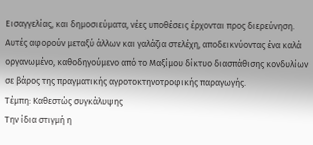Εισαγγελίας, και δημοσιεύματα, νέες υποθέσεις έρχονται προς διερεύνηση. Αυτές αφορούν μεταξύ άλλων και γαλάζια στελέχη, αποδεικνύοντας ένα καλά οργανωμένο, καθοδηγούμενο από το Μαξίμου δίκτυο διασπάθισης κονδυλίων σε βάρος της πραγματικής αγροτοκτηνοτροφικής παραγωγής.
Τέμπη: Καθεστώς συγκάλυψης
Την ίδια στιγμή η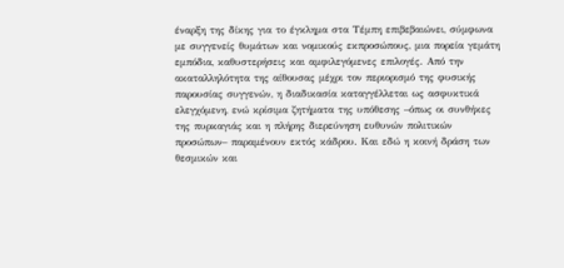έναρξη της δίκης για το έγκλημα στα Τέμπη επιβεβαιώνει, σύμφωνα με συγγενείς θυμάτων και νομικούς εκπροσώπους, μια πορεία γεμάτη εμπόδια, καθυστερήσεις και αμφιλεγόμενες επιλογές. Από την ακαταλληλότητα της αίθουσας μέχρι τον περιορισμό της φυσικής παρουσίας συγγενών, η διαδικασία καταγγέλλεται ως ασφυκτικά ελεγχόμενη, ενώ κρίσιμα ζητήματα της υπόθεσης –όπως οι συνθήκες της πυρκαγιάς και η πλήρης διερεύνηση ευθυνών πολιτικών προσώπων– παραμένουν εκτός κάδρου. Και εδώ η κοινή δράση των θεσμικών και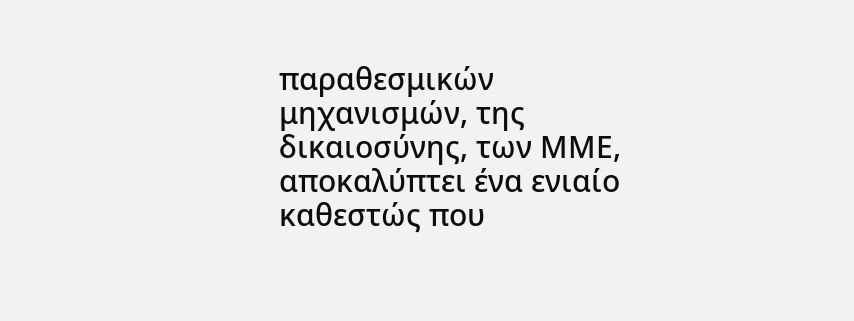παραθεσμικών μηχανισμών, της δικαιοσύνης, των ΜΜΕ, αποκαλύπτει ένα ενιαίο καθεστώς που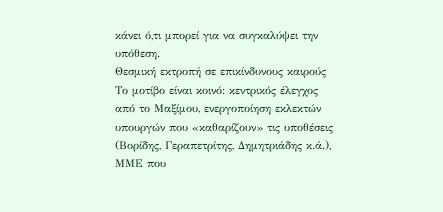κάνει ό,τι μπορεί για να συγκαλύψει την υπόθεση.
Θεσμική εκτροπή σε επικίνδυνους καιρούς
Το μοτίβο είναι κοινό: κεντρικός έλεγχος από το Μαξίμου, ενεργοποίηση εκλεκτών υπουργών που «καθαρίζουν» τις υποθέσεις (Βορίδης, Γεραπετρίτης, Δημητριάδης κ.ά.), ΜΜΕ που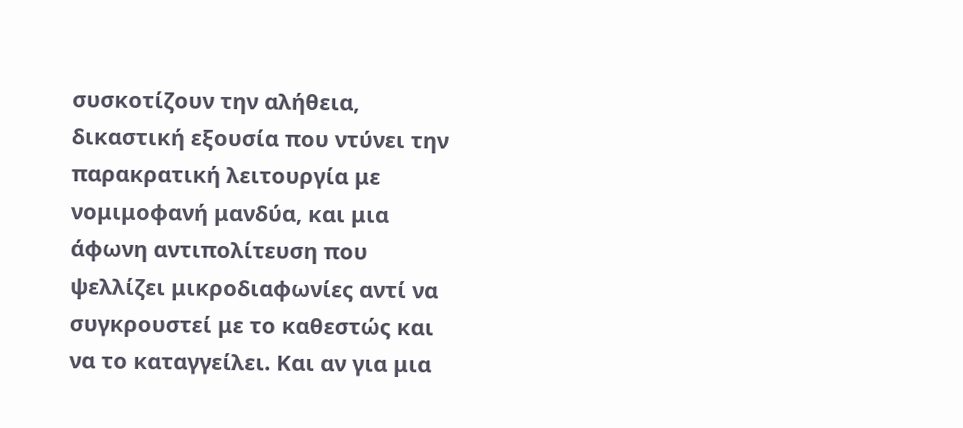συσκοτίζουν την αλήθεια, δικαστική εξουσία που ντύνει την παρακρατική λειτουργία με νομιμοφανή μανδύα, και μια άφωνη αντιπολίτευση που ψελλίζει μικροδιαφωνίες αντί να συγκρουστεί με το καθεστώς και να το καταγγείλει. Και αν για μια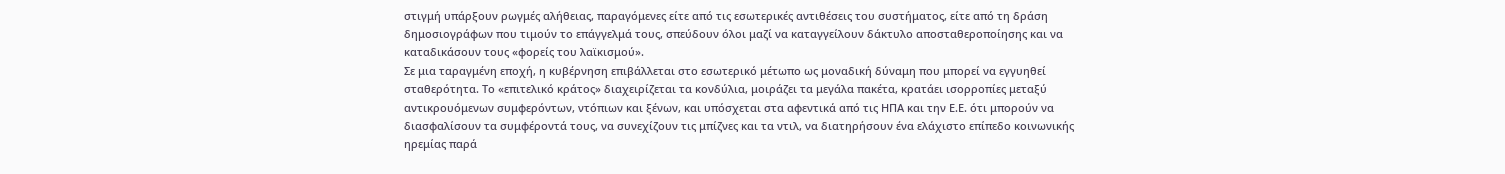στιγμή υπάρξουν ρωγμές αλήθειας, παραγόμενες είτε από τις εσωτερικές αντιθέσεις του συστήματος, είτε από τη δράση δημοσιογράφων που τιμούν το επάγγελμά τους, σπεύδουν όλοι μαζί να καταγγείλουν δάκτυλο αποσταθεροποίησης και να καταδικάσουν τους «φορείς του λαϊκισμού».
Σε μια ταραγμένη εποχή, η κυβέρνηση επιβάλλεται στο εσωτερικό μέτωπο ως μοναδική δύναμη που μπορεί να εγγυηθεί σταθερότητα. Το «επιτελικό κράτος» διαχειρίζεται τα κονδύλια, μοιράζει τα μεγάλα πακέτα, κρατάει ισορροπίες μεταξύ αντικρουόμενων συμφερόντων, ντόπιων και ξένων, και υπόσχεται στα αφεντικά από τις ΗΠΑ και την Ε.Ε. ότι μπορούν να διασφαλίσουν τα συμφέροντά τους, να συνεχίζουν τις μπίζνες και τα ντιλ, να διατηρήσουν ένα ελάχιστο επίπεδο κοινωνικής ηρεμίας παρά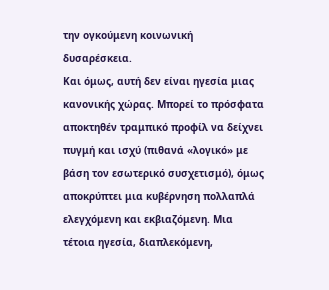την ογκούμενη κοινωνική δυσαρέσκεια.
Και όμως, αυτή δεν είναι ηγεσία μιας κανονικής χώρας. Μπορεί το πρόσφατα αποκτηθέν τραμπικό προφίλ να δείχνει πυγμή και ισχύ (πιθανά «λογικό» με βάση τον εσωτερικό συσχετισμό), όμως αποκρύπτει μια κυβέρνηση πολλαπλά ελεγχόμενη και εκβιαζόμενη. Μια τέτοια ηγεσία, διαπλεκόμενη,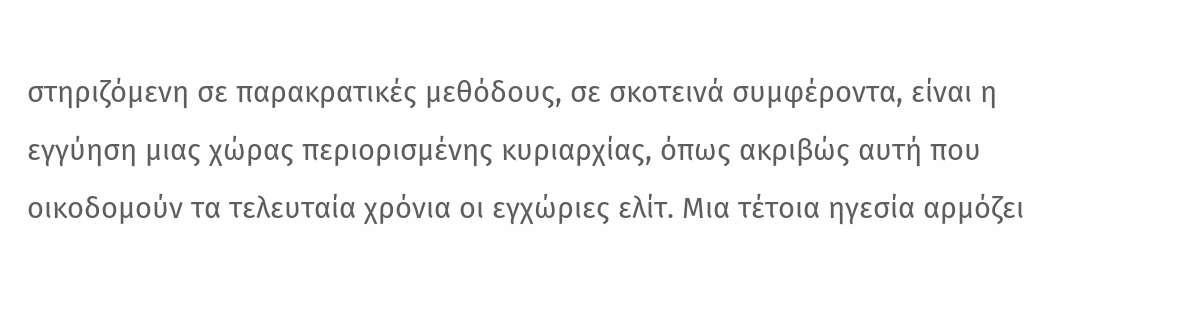στηριζόμενη σε παρακρατικές μεθόδους, σε σκοτεινά συμφέροντα, είναι η εγγύηση μιας χώρας περιορισμένης κυριαρχίας, όπως ακριβώς αυτή που οικοδομούν τα τελευταία χρόνια οι εγχώριες ελίτ. Μια τέτοια ηγεσία αρμόζει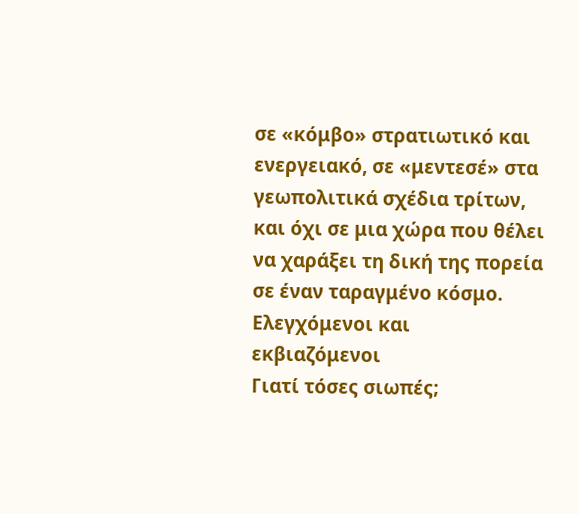σε «κόμβο» στρατιωτικό και ενεργειακό, σε «μεντεσέ» στα γεωπολιτικά σχέδια τρίτων, και όχι σε μια χώρα που θέλει να χαράξει τη δική της πορεία σε έναν ταραγμένο κόσμο.
Ελεγχόμενοι και εκβιαζόμενοι
Γιατί τόσες σιωπές;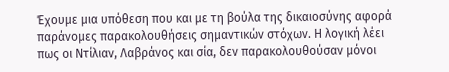Έχουμε μια υπόθεση που και με τη βούλα της δικαιοσύνης αφορά παράνομες παρακολουθήσεις σημαντικών στόχων. Η λογική λέει πως οι Ντίλιαν, Λαβράνος και σία, δεν παρακολουθούσαν μόνοι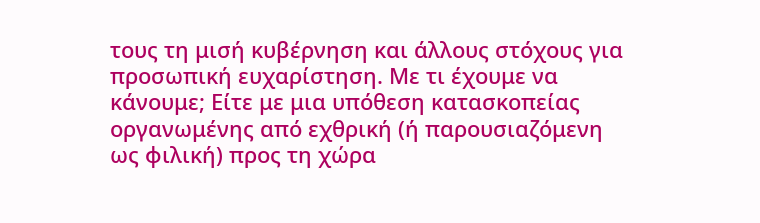τους τη μισή κυβέρνηση και άλλους στόχους για προσωπική ευχαρίστηση. Με τι έχουμε να κάνουμε; Είτε με μια υπόθεση κατασκοπείας οργανωμένης από εχθρική (ή παρουσιαζόμενη ως φιλική) προς τη χώρα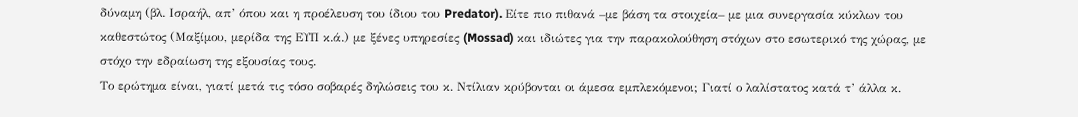δύναμη (βλ. Ισραήλ, απ’ όπου και η προέλευση του ίδιου του Predator). Είτε πιο πιθανά –με βάση τα στοιχεία– με μια συνεργασία κύκλων του καθεστώτος (Μαξίμου, μερίδα της ΕΥΠ κ.ά.) με ξένες υπηρεσίες (Mossad) και ιδιώτες για την παρακολούθηση στόχων στο εσωτερικό της χώρας, με στόχο την εδραίωση της εξουσίας τους.
Το ερώτημα είναι, γιατί μετά τις τόσο σοβαρές δηλώσεις του κ. Ντίλιαν κρύβονται οι άμεσα εμπλεκόμενοι; Γιατί ο λαλίστατος κατά τ’ άλλα κ.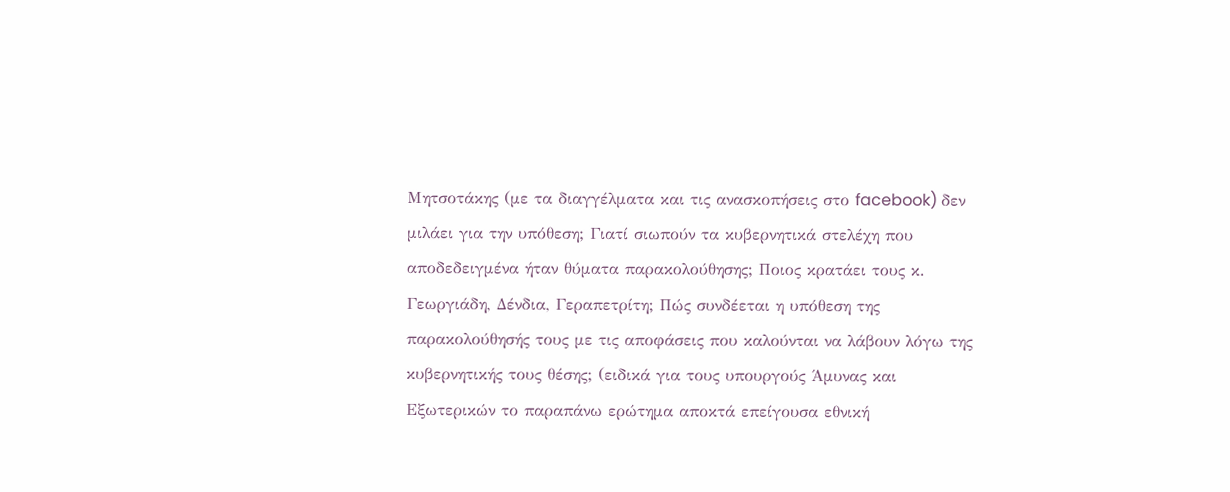Μητσοτάκης (με τα διαγγέλματα και τις ανασκοπήσεις στο facebook) δεν μιλάει για την υπόθεση; Γιατί σιωπούν τα κυβερνητικά στελέχη που αποδεδειγμένα ήταν θύματα παρακολούθησης; Ποιος κρατάει τους κ. Γεωργιάδη, Δένδια, Γεραπετρίτη; Πώς συνδέεται η υπόθεση της παρακολούθησής τους με τις αποφάσεις που καλούνται να λάβουν λόγω της κυβερνητικής τους θέσης; (ειδικά για τους υπουργούς Άμυνας και Εξωτερικών το παραπάνω ερώτημα αποκτά επείγουσα εθνική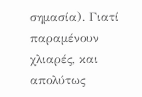σημασία). Γιατί παραμένουν χλιαρές, και απολύτως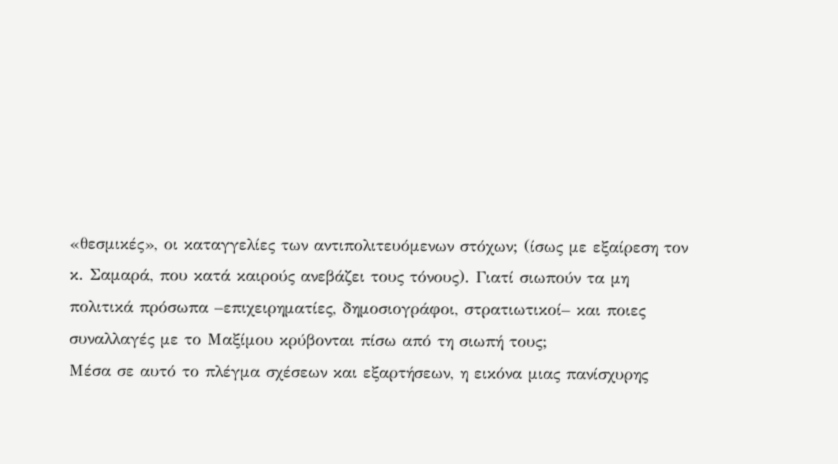«θεσμικές», οι καταγγελίες των αντιπολιτευόμενων στόχων; (ίσως με εξαίρεση τον κ. Σαμαρά, που κατά καιρούς ανεβάζει τους τόνους). Γιατί σιωπούν τα μη πολιτικά πρόσωπα –επιχειρηματίες, δημοσιογράφοι, στρατιωτικοί– και ποιες συναλλαγές με το Μαξίμου κρύβονται πίσω από τη σιωπή τους;
Μέσα σε αυτό το πλέγμα σχέσεων και εξαρτήσεων, η εικόνα μιας πανίσχυρης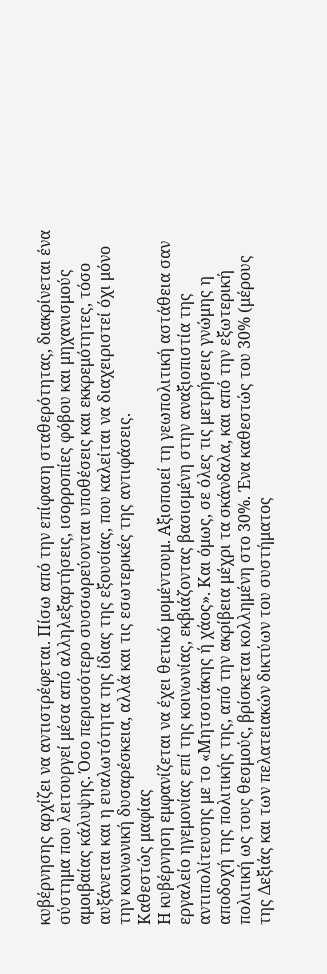κυβέρνησης αρχίζει να αντιστρέφεται. Πίσω από την επίφαση σταθερότητας, διακρίνεται ένα σύστημα που λειτουργεί μέσα από αλληλεξαρτήσεις, ισορροπίες φόβου και μηχανισμούς αμοιβαίας κάλυψης. Όσο περισσότερο συσσωρεύονται υποθέσεις και εκκρεμότητες, τόσο αυξάνεται και η ευαλωτότητα της ίδιας της εξουσίας, που καλείται να διαχειριστεί όχι μόνο την κοινωνική δυσαρέσκεια, αλλά και τις εσωτερικές της αντιφάσεις.
Καθεστώς μαφίας
Η κυβέρνηση εμφανίζεται να έχει θετικό μομέντουμ. Αξιοποιεί τη γεωπολιτική αστάθεια σαν εργαλείο ηγεμονίας επί της κοινωνίας, εκβιάζοντας βασισμένη στην αναξιοπιστία της αντιπολίτευσης με το «Μητσοτάκης ή χάος». Και όμως, σε όλες τις μετρήσεις γνώμης η αποδοχή της πολιτικής της, από την ακρίβεια μέχρι τα σκάνδαλα, και από την εξωτερική πολιτική ως τους θεσμούς, βρίσκεται κολλημένη στο 30%. Ένα καθεστώς του 30% (μέρους της Δεξιάς και των πελατειακών δικτύων του συστήματος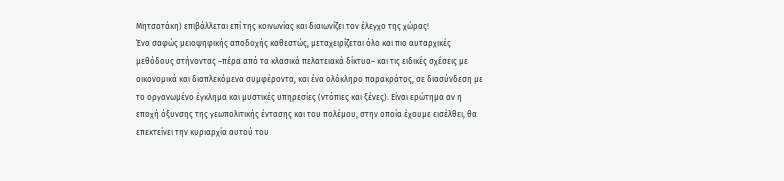Μητσοτάκη) επιβάλλεται επί της κοινωνίας και διαιωνίζει τον έλεγχο της χώρας!
Ένα σαφώς μειοψηφικής αποδοχής καθεστώς, μεταχειρίζεται όλο και πιο αυταρχικές μεθόδους στήνοντας –πέρα από τα κλασικά πελατειακά δίκτυα– και τις ειδικές σχέσεις με οικονομικά και διαπλεκόμενα συμφέροντα, και ένα ολόκληρο παρακράτος, σε διασύνδεση με το οργανωμένο έγκλημα και μυστικές υπηρεσίες (ντόπιες και ξένες). Είναι ερώτημα αν η εποχή όξυνσης της γεωπολιτικής έντασης και του πολέμου, στην οποία έχουμε εισέλθει, θα επεκτείνει την κυριαρχία αυτού του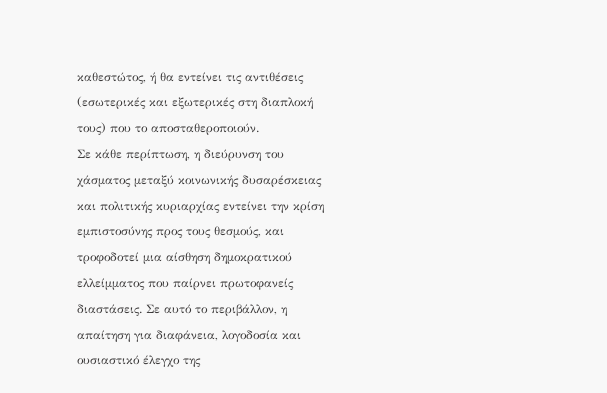καθεστώτος, ή θα εντείνει τις αντιθέσεις (εσωτερικές και εξωτερικές στη διαπλοκή τους) που το αποσταθεροποιούν.
Σε κάθε περίπτωση, η διεύρυνση του χάσματος μεταξύ κοινωνικής δυσαρέσκειας και πολιτικής κυριαρχίας εντείνει την κρίση εμπιστοσύνης προς τους θεσμούς, και τροφοδοτεί μια αίσθηση δημοκρατικού ελλείμματος που παίρνει πρωτοφανείς διαστάσεις. Σε αυτό το περιβάλλον, η απαίτηση για διαφάνεια, λογοδοσία και ουσιαστικό έλεγχο της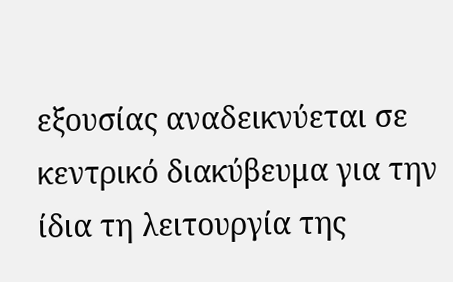εξουσίας αναδεικνύεται σε κεντρικό διακύβευμα για την ίδια τη λειτουργία της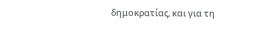δημοκρατίας, και για τη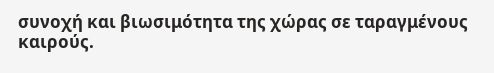συνοχή και βιωσιμότητα της χώρας σε ταραγμένους καιρούς.